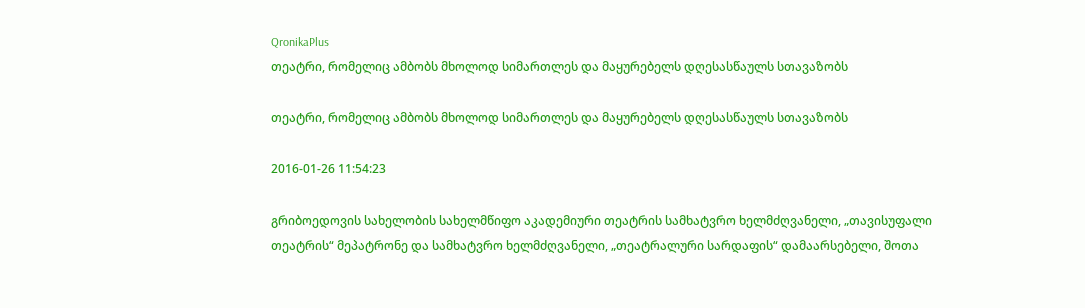QronikaPlus
თეატრი, რომელიც ამბობს მხოლოდ სიმართლეს და მაყურებელს დღესასწაულს სთავაზობს

თეატრი, რომელიც ამბობს მხოლოდ სიმართლეს და მაყურებელს დღესასწაულს სთავაზობს

2016-01-26 11:54:23

გრიბოედოვის სახელობის სახელმწიფო აკადემიური თეატრის სამხატვრო ხელმძღვანელი, „თავისუფალი თეატრის“ მეპატრონე და სამხატვრო ხელმძღვანელი, „თეატრალური სარდაფის“ დამაარსებელი, შოთა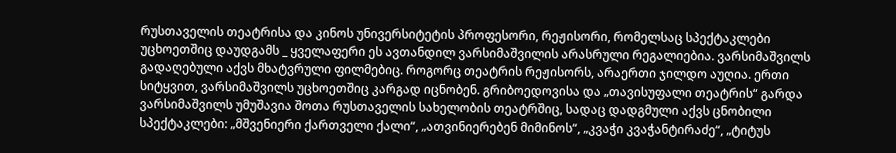რუსთაველის თეატრისა და კინოს უნივერსიტეტის პროფესორი, რეჟისორი, რომელსაც სპექტაკლები უცხოეთშიც დაუდგამს _ ყველაფერი ეს ავთანდილ ვარსიმაშვილის არასრული რეგალიებია. ვარსიმაშვილს გადაღებული აქვს მხატვრული ფილმებიც. როგორც თეატრის რეჟისორს, არაერთი ჯილდო აუღია. ერთი სიტყვით, ვარსიმაშვილს უცხოეთშიც კარგად იცნობენ. გრიბოედოვისა და „თავისუფალი თეატრის“ გარდა ვარსიმაშვილს უმუშავია შოთა რუსთაველის სახელობის თეატრშიც, სადაც დადგმული აქვს ცნობილი სპექტაკლები: „მშვენიერი ქართველი ქალი“, „ათვინიერებენ მიმინოს“, „კვაჭი კვაჭანტირაძე“, „ტიტუს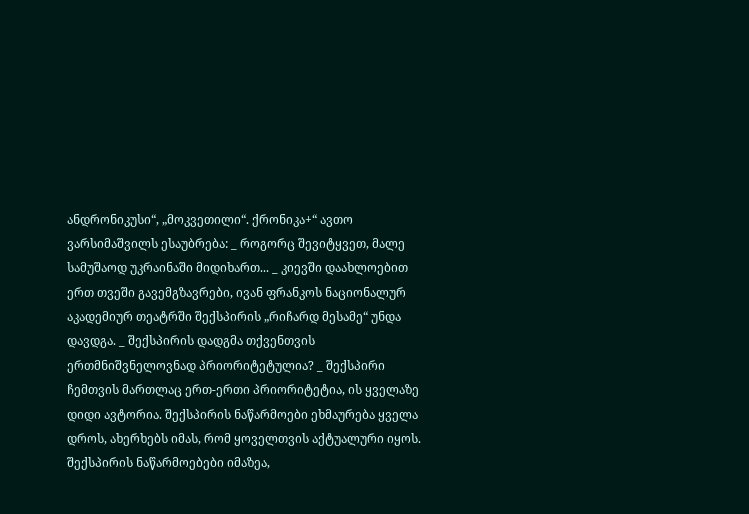ანდრონიკუსი“, „მოკვეთილი“. ქრონიკა+“ ავთო ვარსიმაშვილს ესაუბრება: _ როგორც შევიტყვეთ, მალე სამუშაოდ უკრაინაში მიდიხართ... _ კიევში დაახლოებით ერთ თვეში გავემგზავრები, ივან ფრანკოს ნაციონალურ აკადემიურ თეატრში შექსპირის „რიჩარდ მესამე“ უნდა დავდგა. _ შექსპირის დადგმა თქვენთვის ერთმნიშვნელოვნად პრიორიტეტულია? _ შექსპირი ჩემთვის მართლაც ერთ-ერთი პრიორიტეტია, ის ყველაზე დიდი ავტორია. შექსპირის ნაწარმოები ეხმაურება ყველა დროს, ახერხებს იმას, რომ ყოველთვის აქტუალური იყოს. შექსპირის ნაწარმოებები იმაზეა,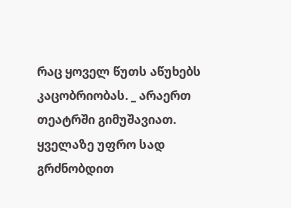რაც ყოველ წუთს აწუხებს კაცობრიობას. _ არაერთ თეატრში გიმუშავიათ. ყველაზე უფრო სად გრძნობდით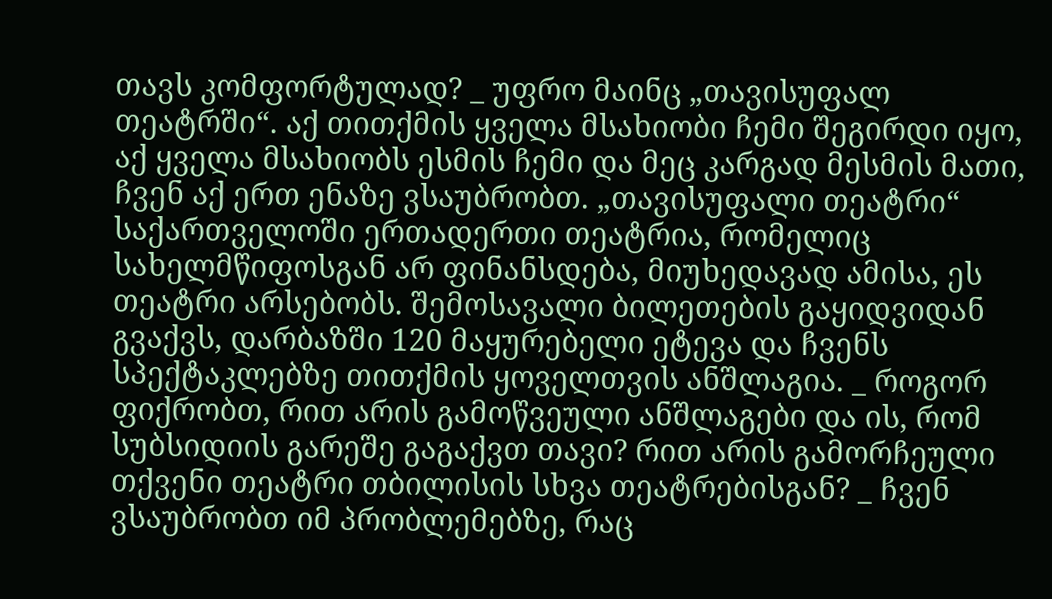თავს კომფორტულად? _ უფრო მაინც „თავისუფალ თეატრში“. აქ თითქმის ყველა მსახიობი ჩემი შეგირდი იყო, აქ ყველა მსახიობს ესმის ჩემი და მეც კარგად მესმის მათი, ჩვენ აქ ერთ ენაზე ვსაუბრობთ. „თავისუფალი თეატრი“ საქართველოში ერთადერთი თეატრია, რომელიც სახელმწიფოსგან არ ფინანსდება, მიუხედავად ამისა, ეს თეატრი არსებობს. შემოსავალი ბილეთების გაყიდვიდან გვაქვს, დარბაზში 120 მაყურებელი ეტევა და ჩვენს სპექტაკლებზე თითქმის ყოველთვის ანშლაგია. _ როგორ ფიქრობთ, რით არის გამოწვეული ანშლაგები და ის, რომ სუბსიდიის გარეშე გაგაქვთ თავი? რით არის გამორჩეული თქვენი თეატრი თბილისის სხვა თეატრებისგან? _ ჩვენ ვსაუბრობთ იმ პრობლემებზე, რაც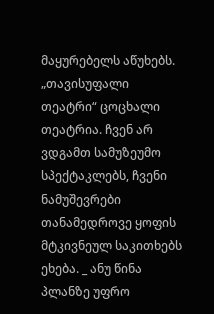მაყურებელს აწუხებს. „თავისუფალი თეატრი“ ცოცხალი თეატრია. ჩვენ არ ვდგამთ სამუზეუმო სპექტაკლებს, ჩვენი ნამუშევრები თანამედროვე ყოფის მტკივნეულ საკითხებს ეხება. _ ანუ წინა პლანზე უფრო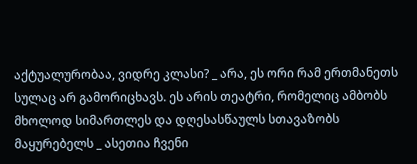აქტუალურობაა, ვიდრე კლასი? _ არა, ეს ორი რამ ერთმანეთს სულაც არ გამორიცხავს. ეს არის თეატრი, რომელიც ამბობს მხოლოდ სიმართლეს და დღესასწაულს სთავაზობს მაყურებელს _ ასეთია ჩვენი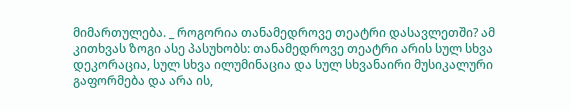მიმართულება. _ როგორია თანამედროვე თეატრი დასავლეთში? ამ კითხვას ზოგი ასე პასუხობს: თანამედროვე თეატრი არის სულ სხვა დეკორაცია, სულ სხვა ილუმინაცია და სულ სხვანაირი მუსიკალური გაფორმება და არა ის,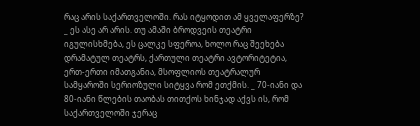რაც არის საქართველოში. რას იტყოდით ამ ყველაფერზე? _ ეს ასე არ არის. თუ ამაში ბროდვეის თეატრი იგულისხმება, ეს ცალკე სფეროა, ხოლო რაც შეეხება დრამატულ თეატრს, ქართული თეატრი ავტორიტეტია, ერთ-ერთი იმათგანია, მსოფლიოს თეატრალურ სამყაროში სერიოზული სიტყვა რომ ეთქმის. _ 70-იანი და 80-იანი წლების თაობას თითქოს ხინჯად აქვს ის, რომ საქართველოში ჯერაც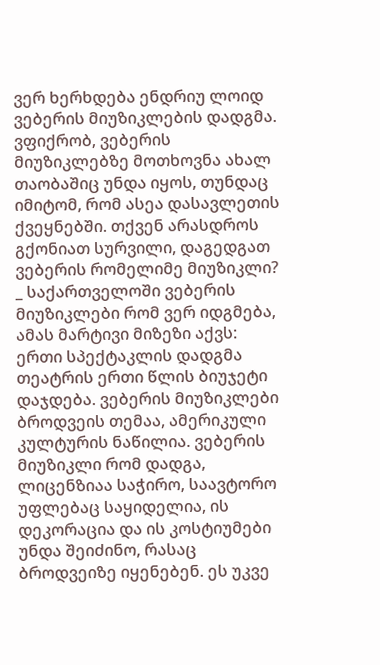ვერ ხერხდება ენდრიუ ლოიდ ვებერის მიუზიკლების დადგმა. ვფიქრობ, ვებერის მიუზიკლებზე მოთხოვნა ახალ თაობაშიც უნდა იყოს, თუნდაც იმიტომ, რომ ასეა დასავლეთის ქვეყნებში. თქვენ არასდროს გქონიათ სურვილი, დაგედგათ ვებერის რომელიმე მიუზიკლი? _ საქართველოში ვებერის მიუზიკლები რომ ვერ იდგმება, ამას მარტივი მიზეზი აქვს: ერთი სპექტაკლის დადგმა თეატრის ერთი წლის ბიუჯეტი დაჯდება. ვებერის მიუზიკლები ბროდვეის თემაა, ამერიკული კულტურის ნაწილია. ვებერის მიუზიკლი რომ დადგა, ლიცენზიაა საჭირო, საავტორო უფლებაც საყიდელია, ის დეკორაცია და ის კოსტიუმები უნდა შეიძინო, რასაც ბროდვეიზე იყენებენ. ეს უკვე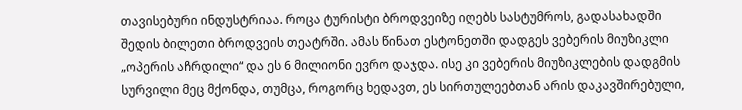თავისებური ინდუსტრიაა. როცა ტურისტი ბროდვეიზე იღებს სასტუმროს, გადასახადში შედის ბილეთი ბროდვეის თეატრში. ამას წინათ ესტონეთში დადგეს ვებერის მიუზიკლი „ოპერის აჩრდილი“ და ეს 6 მილიონი ევრო დაჯდა. ისე კი ვებერის მიუზიკლების დადგმის სურვილი მეც მქონდა, თუმცა, როგორც ხედავთ, ეს სირთულეებთან არის დაკავშირებული,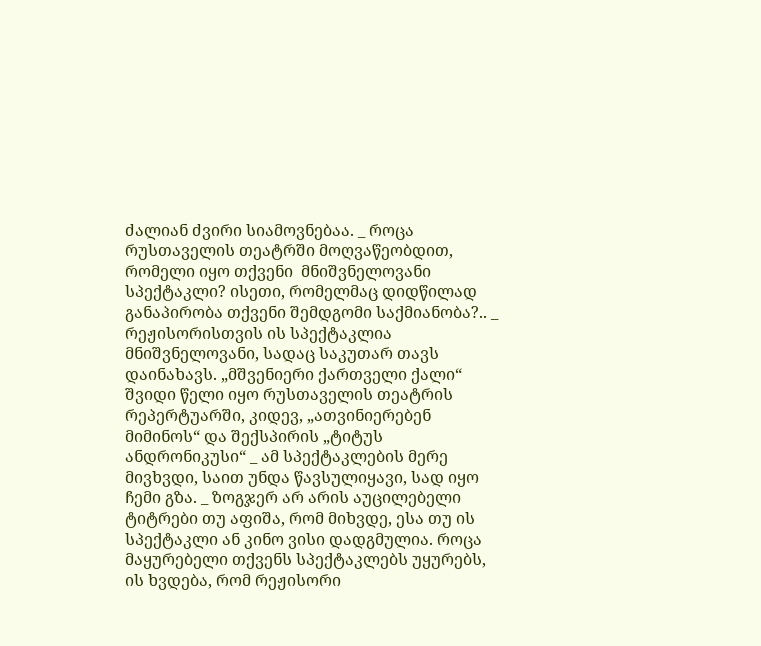ძალიან ძვირი სიამოვნებაა. _ როცა რუსთაველის თეატრში მოღვაწეობდით, რომელი იყო თქვენი  მნიშვნელოვანი სპექტაკლი? ისეთი, რომელმაც დიდწილად განაპირობა თქვენი შემდგომი საქმიანობა?.. _ რეჟისორისთვის ის სპექტაკლია მნიშვნელოვანი, სადაც საკუთარ თავს დაინახავს. „მშვენიერი ქართველი ქალი“ შვიდი წელი იყო რუსთაველის თეატრის რეპერტუარში, კიდევ, „ათვინიერებენ მიმინოს“ და შექსპირის „ტიტუს ანდრონიკუსი“ _ ამ სპექტაკლების მერე მივხვდი, საით უნდა წავსულიყავი, სად იყო ჩემი გზა. _ ზოგჯერ არ არის აუცილებელი ტიტრები თუ აფიშა, რომ მიხვდე, ესა თუ ის სპექტაკლი ან კინო ვისი დადგმულია. როცა მაყურებელი თქვენს სპექტაკლებს უყურებს, ის ხვდება, რომ რეჟისორი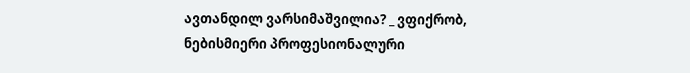ავთანდილ ვარსიმაშვილია? _ ვფიქრობ, ნებისმიერი პროფესიონალური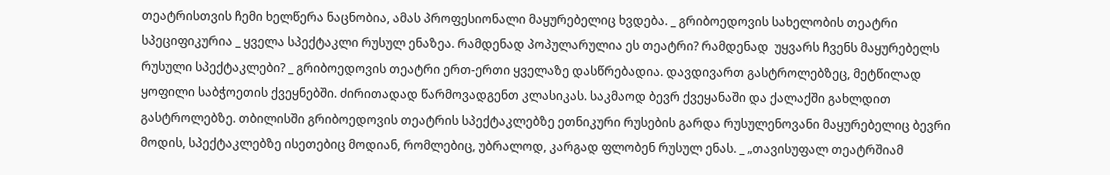თეატრისთვის ჩემი ხელწერა ნაცნობია, ამას პროფესიონალი მაყურებელიც ხვდება. _ გრიბოედოვის სახელობის თეატრი სპეციფიკურია _ ყველა სპექტაკლი რუსულ ენაზეა. რამდენად პოპულარულია ეს თეატრი? რამდენად  უყვარს ჩვენს მაყურებელს რუსული სპექტაკლები? _ გრიბოედოვის თეატრი ერთ-ერთი ყველაზე დასწრებადია. დავდივართ გასტროლებზეც, მეტწილად ყოფილი საბჭოეთის ქვეყნებში. ძირითადად წარმოვადგენთ კლასიკას. საკმაოდ ბევრ ქვეყანაში და ქალაქში გახლდით გასტროლებზე. თბილისში გრიბოედოვის თეატრის სპექტაკლებზე ეთნიკური რუსების გარდა რუსულენოვანი მაყურებელიც ბევრი მოდის, სპექტაკლებზე ისეთებიც მოდიან, რომლებიც, უბრალოდ, კარგად ფლობენ რუსულ ენას. _ „თავისუფალ თეატრშიამ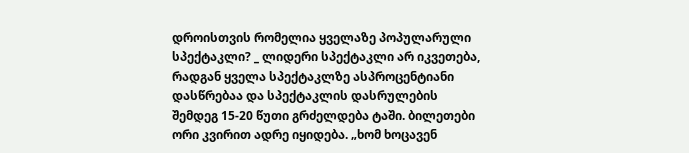დროისთვის რომელია ყველაზე პოპულარული სპექტაკლი? _ ლიდერი სპექტაკლი არ იკვეთება, რადგან ყველა სპექტაკლზე ასპროცენტიანი დასწრებაა და სპექტაკლის დასრულების შემდეგ 15-20 წუთი გრძელდება ტაში. ბილეთები ორი კვირით ადრე იყიდება. „ხომ ხოცავენ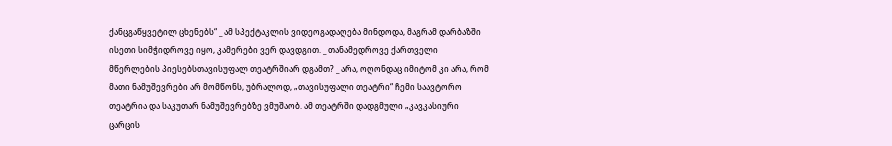ქანცგაწყვეტილ ცხენებს“ _ ამ სპექტაკლის ვიდეოგადაღება მინდოდა, მაგრამ დარბაზში ისეთი სიმჭიდროვე იყო, კამერები ვერ დავდგით. _ თანამედროვე ქართველი მწერლების პიესებსთავისუფალ თეატრშიარ დგამთ? _ არა, ოღონდაც იმიტომ კი არა, რომ მათი ნამუშევრები არ მომწონს, უბრალოდ, „თავისუფალი თეატრი“ ჩემი საავტორო თეატრია და საკუთარ ნამუშევრებზე ვმუშაობ. ამ თეატრში დადგმული „კავკასიური ცარცის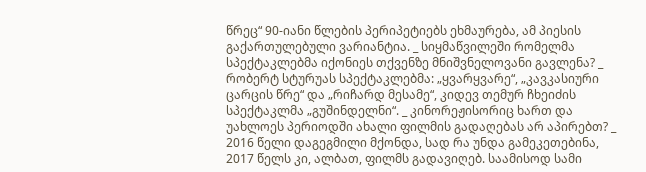წრეც“ 90-იანი წლების პერიპეტიებს ეხმაურება, ამ პიესის გაქართულებული ვარიანტია. _ სიყმაწვილეში რომელმა სპექტაკლებმა იქონიეს თქვენზე მნიშვნელოვანი გავლენა? _ რობერტ სტურუას სპექტაკლებმა: „ყვარყვარე“, „კავკასიური ცარცის წრე“ და „რიჩარდ მესამე“, კიდევ თემურ ჩხეიძის სპექტაკლმა „გუშინდელნი“. _ კინორეჟისორიც ხართ და უახლოეს პერიოდში ახალი ფილმის გადაღებას არ აპირებთ? _ 2016 წელი დაგეგმილი მქონდა, სად რა უნდა გამეკეთებინა, 2017 წელს კი, ალბათ, ფილმს გადავიღებ. საამისოდ სამი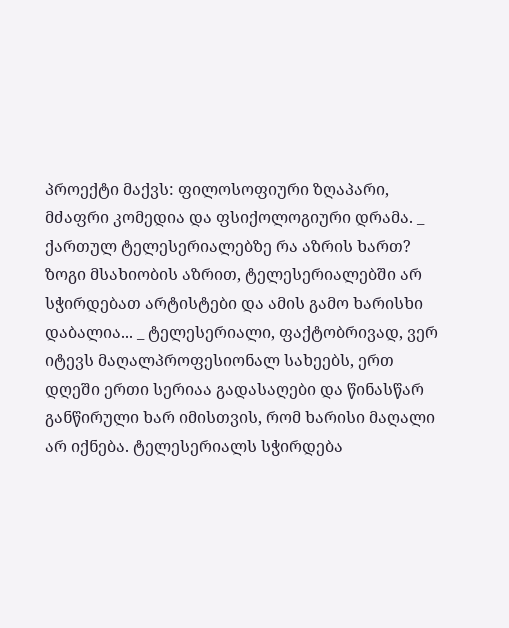პროექტი მაქვს: ფილოსოფიური ზღაპარი, მძაფრი კომედია და ფსიქოლოგიური დრამა. _ ქართულ ტელესერიალებზე რა აზრის ხართ? ზოგი მსახიობის აზრით, ტელესერიალებში არ სჭირდებათ არტისტები და ამის გამო ხარისხი დაბალია... _ ტელესერიალი, ფაქტობრივად, ვერ იტევს მაღალპროფესიონალ სახეებს, ერთ დღეში ერთი სერიაა გადასაღები და წინასწარ განწირული ხარ იმისთვის, რომ ხარისი მაღალი არ იქნება. ტელესერიალს სჭირდება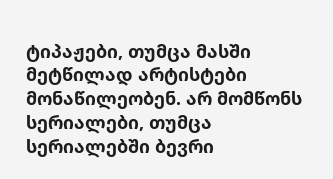ტიპაჟები, თუმცა მასში მეტწილად არტისტები მონაწილეობენ. არ მომწონს სერიალები, თუმცა სერიალებში ბევრი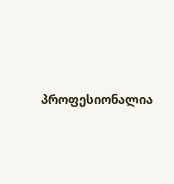პროფესიონალია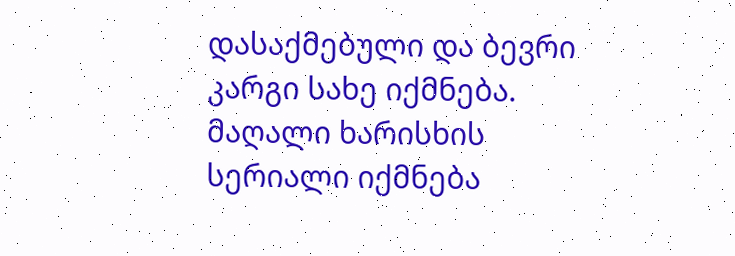დასაქმებული და ბევრი კარგი სახე იქმნება. მაღალი ხარისხის სერიალი იქმნება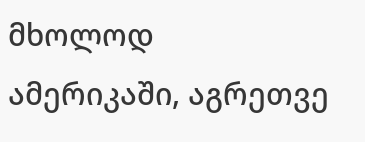მხოლოდ ამერიკაში, აგრეთვე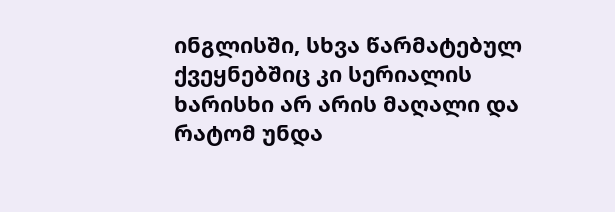ინგლისში, სხვა წარმატებულ ქვეყნებშიც კი სერიალის ხარისხი არ არის მაღალი და რატომ უნდა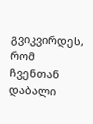გვიკვირდეს, რომ ჩვენთან დაბალი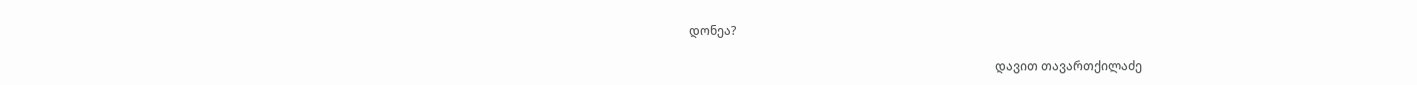დონეა?

                                                                                                      დავით თავართქილაძე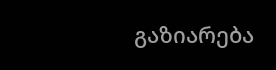გაზიარება